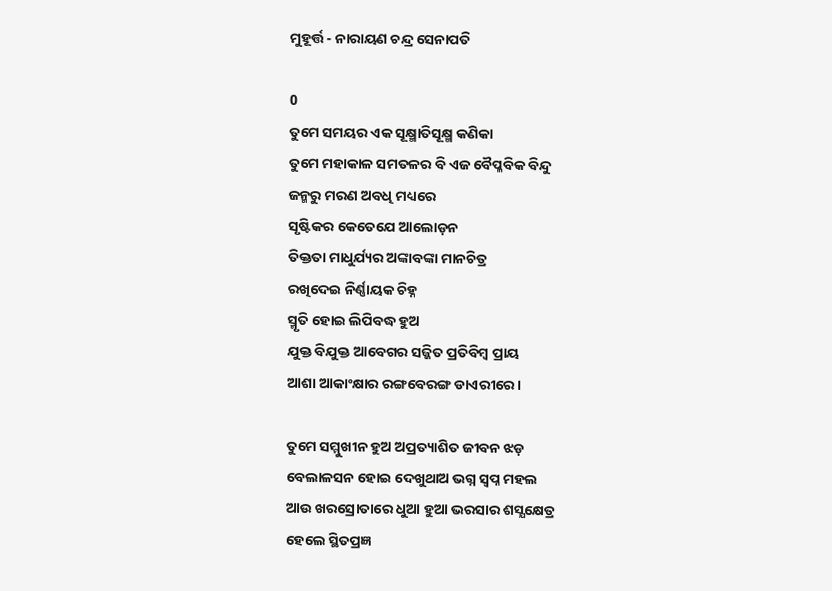ମୁହୂର୍ତ୍ତ - ନାରାୟଣ ଚନ୍ଦ୍ର ସେନାପତି

0
ତୁମେ ସମୟର ଏକ ସୂକ୍ଷ୍ମାତିସୂକ୍ଷ୍ମ କଣିକା
ତୁମେ ମହାକାଳ ସମତଳର ବି ଏଜ ବୈପ୍ଳବିକ ବିନ୍ଦୁ
ଜନ୍ମରୁ ମରଣ ଅବଧି ମଧ୍ୟରେ
ସୃଷ୍ଟିକର କେତେଯେ ଆଲୋଡ଼ନ
ତିକ୍ତତା ମାଧୁର୍ଯ୍ୟର ଅଙ୍କାବଙ୍କା ମାନଚିତ୍ର
ରଖିଦେଇ ନିର୍ଣ୍ଣାୟକ ଚିହ୍ନ
ସ୍ମୃତି ହୋଇ ଲିପିବଦ୍ଧ ହୁଅ
ଯୁକ୍ତ ବିଯୁକ୍ତ ଆବେଗର ସଜ୍ଜିତ ପ୍ରତିବିମ୍ବ ପ୍ରାୟ
ଆଶା ଆକାଂକ୍ଷାର ରଙ୍ଗବେରଙ୍ଗ ଡାଏରୀରେ।

ତୁମେ ସମ୍ମୁଖୀନ ହୁଅ ଅପ୍ରତ୍ୟାଶିତ ଜୀବନ ଝଡ଼
ବେଲାଳସନ ହୋଇ ଦେଖୁଥାଅ ଭଗ୍ନ ସ୍ବପ୍ନ ମହଲ
ଆଉ ଖରସ୍ରୋତାରେ ଧୁଆ ହୁଆ ଭରସାର ଶସ୍ଯକ୍ଷେତ୍ର
ହେଲେ ସ୍ଥିତପ୍ରଜ୍ଞ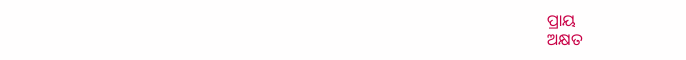ପ୍ରାୟ
ଅକ୍ଷତ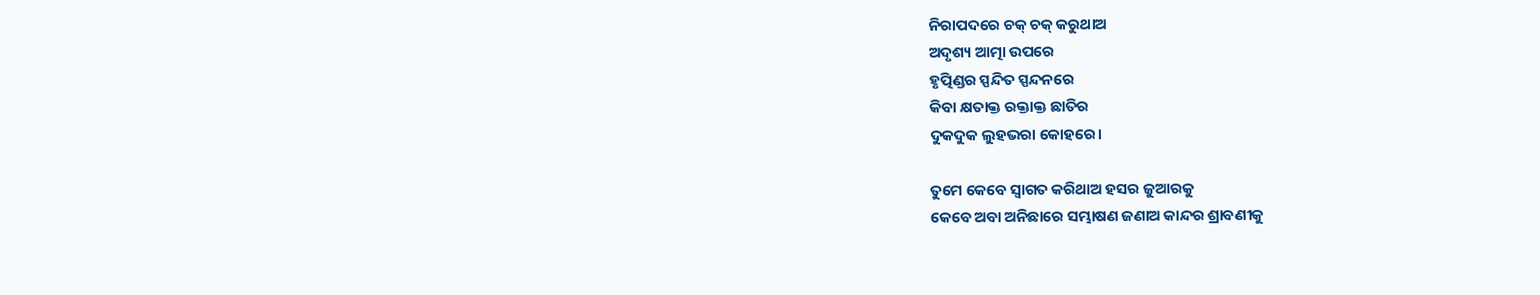ନିରାପଦରେ ଚକ୍ ଚକ୍ କରୁଥାଅ
ଅଦୃଶ୍ୟ ଆତ୍ମା ଉପରେ
ହୃତ୍ପିଣ୍ଡର ସ୍ପନ୍ଦିତ ସ୍ପନ୍ଦନରେ
କିବା କ୍ଷତାକ୍ତ ରକ୍ତାକ୍ତ ଛାତିର
ଦୁକଦୁକ ଲୁହଭରା କୋହରେ।

ତୁମେ କେବେ ସ୍ୱାଗତ କରିଥାଅ ହସର ଜୁଆରକୁ
କେବେ ଅବା ଅନିଛାରେ ସମ୍ଭାଷଣ ଜଣାଅ କାନ୍ଦର ଶ୍ରାବଣୀକୁ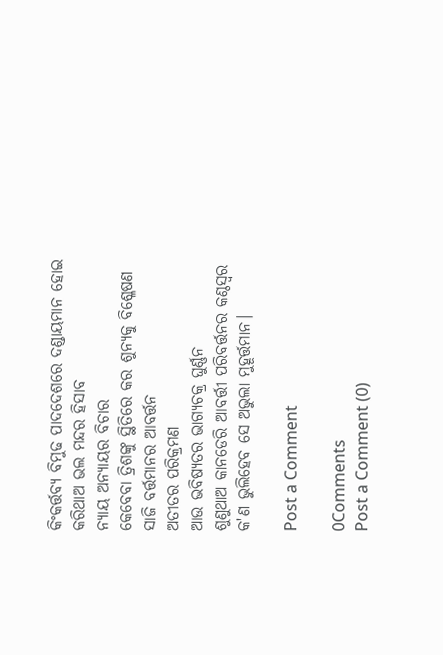କିଂକର୍ତ୍ତବ୍ୟ ବିମୁଢ ପାଦଦେଶରେ ଦଣ୍ଡାୟମାନ ହୋଇ
କରିଥାଅ ଭଲ ମନ୍ଦର ହିସାବ
ନ୍ୟାୟ ଅନ୍ୟାୟର ବିଚାର
କେବେବା ତ୍ରିଶଙ୍କୁ ସ୍ଥିତିରେ କର ଶୁନ୍ୟକୁ ବିଶ୍ଳେଷଣ
ସାଜି ବର୍ତ୍ତମାନର ଆବର୍ତ୍ତନ
ଅତୀତର ପରିକ୍ରମଣ
ଆଉ ଭବିଷ୍ୟତର ଭାଗ୍ୟଚକ୍ର ଘୁର୍ଣ୍ଣନ
ଶୁଣୁଥାଅ କାନଡେରି ଆବର୍ତ୍ତୀ ପରିବର୍ତ୍ତନର କଣ୍ଠସ୍ୱର
କ'ଣ ଭୁଲିହେବ ସେ ଅଭୁଲା ମୁହୂର୍ତ୍ତମାନ।

Post a Comment

0Comments
Post a Comment (0)